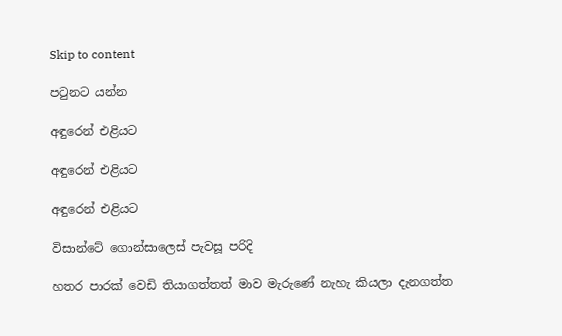Skip to content

පටුනට යන්න

අඳුරෙන් එළියට

අඳුරෙන් එළියට

අඳුරෙන් එළියට

විසාන්ටේ ගොන්සාලෙස් පැවසූ පරිදි

හතර පාරක් වෙඩි තියාගත්තත් මාව මැරුණේ නැහැ කියලා දැනගත්ත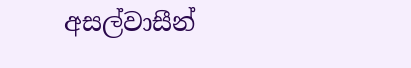අසල්වාසීන්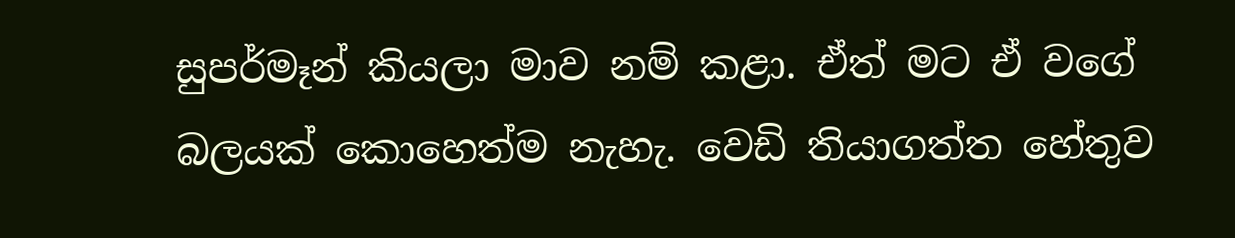සුපර්මෑන් කියලා මාව නම් කළා. ඒත් මට ඒ වගේ බලයක් කොහෙත්ම නැහැ. වෙඩි තියාගත්ත හේතුව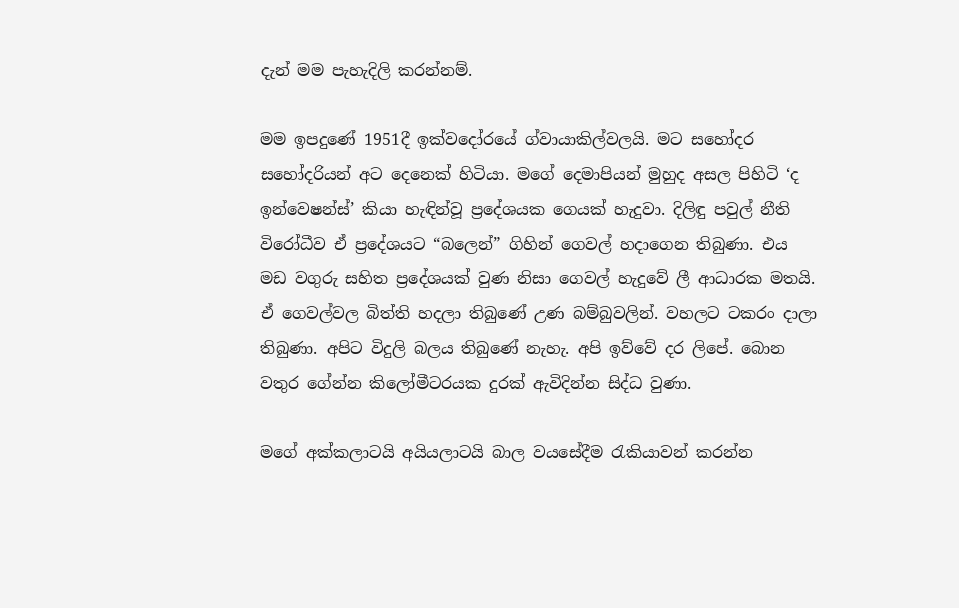දැන් මම පැහැදිලි කරන්නම්.

මම ඉපදුණේ 1951දී ඉක්වදෝරයේ ග්වායාකිල්වලයි. මට සහෝදර සහෝදරියන් අට දෙනෙක් හිටියා. මගේ දෙමාපියන් මුහුද අසල පිහිටි ‘ද ඉන්වෙෂන්ස්’ කියා හැඳින්වූ ප්‍රදේශයක ගෙයක් හැදුවා. දිලිඳු පවුල් නීති විරෝධීව ඒ ප්‍රදේශයට “බලෙන්” ගිහින් ගෙවල් හදාගෙන තිබුණා. එය මඩ වගුරු සහිත ප්‍රදේශයක් වුණ නිසා ගෙවල් හැදුවේ ලී ආධාරක මතයි. ඒ ගෙවල්වල බිත්ති හදලා තිබුණේ උණ බම්බුවලින්. වහලට ටකරං දාලා තිබුණා. අපිට විදුලි බලය තිබුණේ නැහැ. අපි ඉව්වේ දර ලිපේ. බොන වතුර ගේන්න කිලෝමීටරයක දුරක් ඇවිදින්න සිද්ධ වුණා.

මගේ අක්කලාටයි අයියලාටයි බාල වයසේදීම රැකියාවන් කරන්න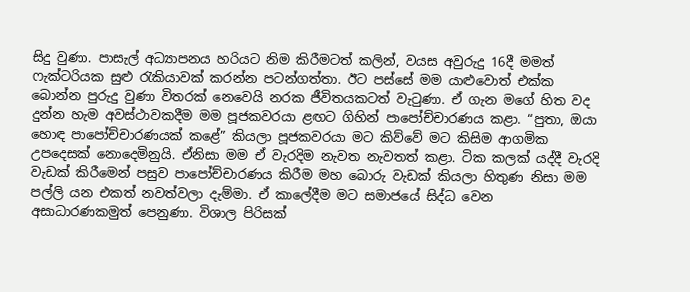සිදු වුණා. පාසැල් අධ්‍යාපනය හරියට නිම කිරීමටත් කලින්, වයස අවුරුදු 16දී මමත් ෆැක්ටරියක සුළු රැකියාවක් කරන්න පටන්ගත්තා. ඊට පස්සේ මම යාළුවොත් එක්ක බොන්න පුරුදු වුණා විතරක් නෙවෙයි නරක ජීවිතයකටත් වැටුණා. ඒ ගැන මගේ හිත වද දුන්න හැම අවස්ථාවකදීම මම පූජකවරයා ළඟට ගිහින් පාපෝච්චාරණය කළා. “පුතා, ඔයා හොඳ පාපෝච්චාරණයක් කළේ” කියලා පූජකවරයා මට කිව්වේ මට කිසිම ආගමික උපදෙසක් නොදෙමිනුයි. ඒනිසා මම ඒ වැරදිම නැවත නැවතත් කළා. ටික කලක් යද්දී වැරදි වැඩක් කිරීමෙන් පසුව පාපෝච්චාරණය කිරීම මහ බොරු වැඩක් කියලා හිතුණ නිසා මම පල්ලි යන එකත් නවත්වලා දැම්මා. ඒ කාලේදීම මට සමාජයේ සිද්ධ වෙන අසාධාරණකමුත් පෙනුණා. විශාල පිරිසක්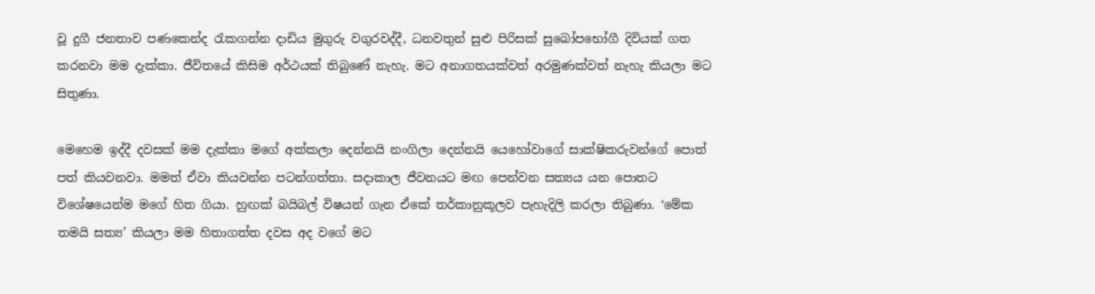වූ දුගී ජනතාව පණකෙන්ද රැකගන්න දාඩිය මුගුරු වගුරවද්දී, ධනවතුන් සුළු පිරිසක් සුඛෝපභෝගී දිවියක් ගත කරනවා මම දැක්කා. ජීවිතයේ කිසිම අර්ථයක් තිබුණේ නැහැ. මට අනාගතයක්වත් අරමුණක්වත් නැහැ කියලා මට සිතුණා.

මෙහෙම ඉද්දී දවසක් මම දැක්කා මගේ අක්කලා දෙන්නයි නංගිලා දෙන්නයි යෙහෝවාගේ සාක්ෂිකරුවන්ගේ පොත් පත් කියවනවා. මමත් ඒවා කියවන්න පටන්ගත්තා. සදාකාල ජීවනයට මඟ පෙන්වන සත්‍යය යන පොතට විශේෂයෙන්ම මගේ හිත ගියා. හුඟක් බයිබල් විෂයන් ගැන ඒකේ තර්කානුකූලව පැහැදිලි කරලා තිබුණා. ‘මේක තමයි සත්‍ය’ කියලා මම හිතාගත්ත දවස අද වගේ මට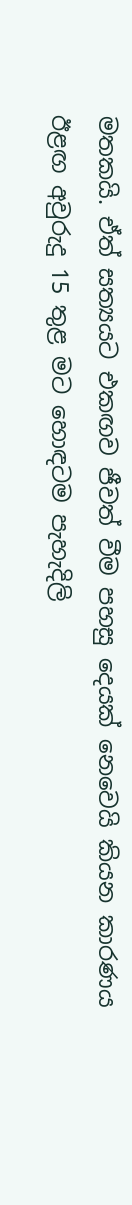මතකයි. ඒත් සත්‍යයට එකඟව ජීවත් වීම පහසු දෙයක් නෙවෙයි කියන කාරණය ඊළඟ අවුරුදු 15 තුළ මට හොඳටම පැහැදිලි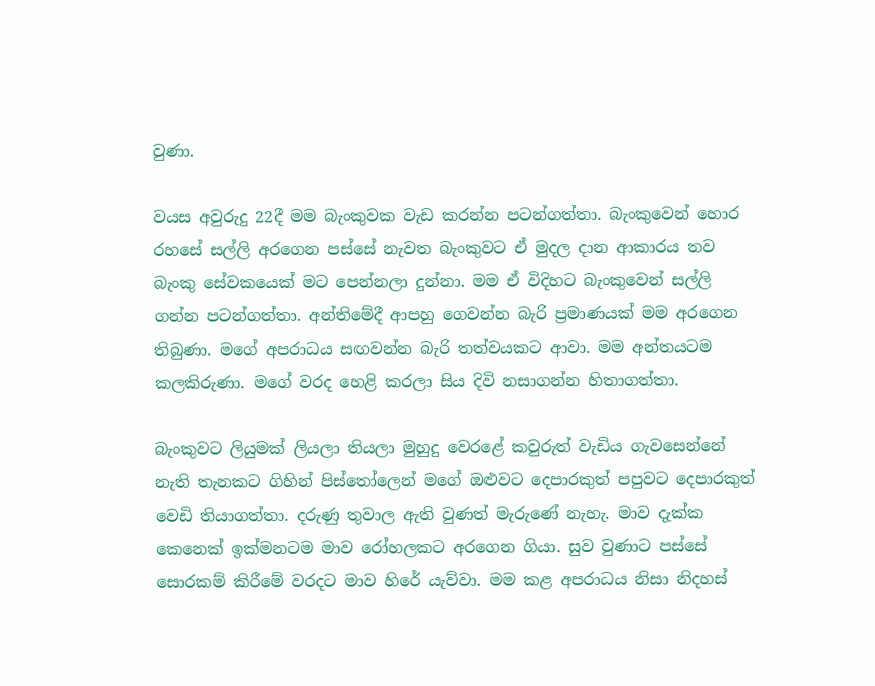වුණා.

වයස අවුරුදු 22දී මම බැංකුවක වැඩ කරන්න පටන්ගත්තා. බැංකුවෙන් හොර රහසේ සල්ලි අරගෙන පස්සේ නැවත බැංකුවට ඒ මුදල දාන ආකාරය තව බැංකු සේවකයෙක් මට පෙන්නලා දුන්නා. මම ඒ විදිහට බැංකුවෙන් සල්ලි ගන්න පටන්ගත්තා. අන්තිමේදී ආපහු ගෙවන්න බැරි ප්‍රමාණයක් මම අරගෙන තිබුණා. මගේ අපරාධය සඟවන්න බැරි තත්වයකට ආවා. මම අන්තයටම කලකිරුණා. මගේ වරද හෙළි කරලා සිය දිවි නසාගන්න හිතාගත්තා.

බැංකුවට ලියුමක් ලියලා තියලා මුහුදු වෙරළේ කවුරුත් වැඩිය ගැවසෙන්නේ නැති තැනකට ගිහින් පිස්තෝලෙන් මගේ ඔළුවට දෙපාරකුත් පපුවට දෙපාරකුත් වෙඩි තියාගත්තා. දරුණු තුවාල ඇති වුණත් මැරුණේ නැහැ. මාව දැක්ක කෙනෙක් ඉක්මනටම මාව රෝහලකට අරගෙන ගියා. සුව වුණාට පස්සේ සොරකම් කිරීමේ වරදට මාව හිරේ යැව්වා. මම කළ අපරාධය නිසා නිදහස්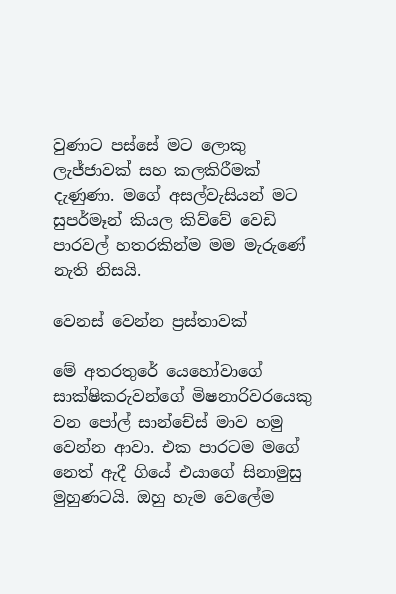වුණාට පස්සේ මට ලොකු ලැජ්ජාවක් සහ කලකිරීමක් දැණුණා. මගේ අසල්වැසියන් මට සුපර්මෑන් කියල කිව්වේ වෙඩි පාරවල් හතරකින්ම මම මැරුණේ නැති නිසයි.

වෙනස් වෙන්න ප්‍රස්තාවක්

මේ අතරතුරේ යෙහෝවාගේ සාක්ෂිකරුවන්ගේ මිෂනාරිවරයෙකු වන පෝල් සාන්චේස් මාව හමු වෙන්න ආවා. එක පාරටම මගේ නෙත් ඇදී ගියේ එයාගේ සිනාමුසු මුහුණටයි. ඔහු හැම වෙලේම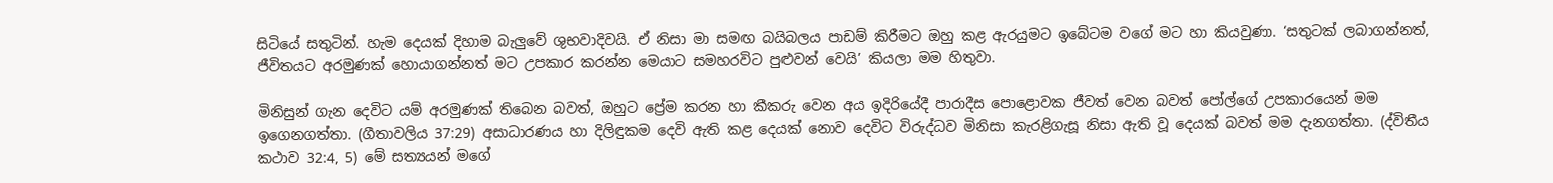සිටියේ සතුටින්. හැම දෙයක් දිහාම බැලුවේ ශුභවාදිවයි. ඒ නිසා මා සමඟ බයිබලය පාඩම් කිරීමට ඔහු කළ ඇරයුමට ඉබේටම වගේ මට හා කියවුණා. ‘සතුටක් ලබාගන්නත්, ජීවිතයට අරමුණක් හොයාගන්නත් මට උපකාර කරන්න මෙයාට සමහරවිට පුළුවන් වෙයි’ කියලා මම හිතුවා.

මිනිසුන් ගැන දෙවිට යම් අරමුණක් තිබෙන බවත්, ඔහුට ප්‍රේම කරන හා කීකරු වෙන අය ඉදිරියේදී පාරාදීස පොළොවක ජීවත් වෙන බවත් පෝල්ගේ උපකාරයෙන් මම ඉගෙනගත්තා. (ගීතාවලිය 37:29) අසාධාරණය හා දිලිඳුකම දෙවි ඇති කළ දෙයක් නොව දෙවිට විරුද්ධව මිනිසා කැරළිගැසූ නිසා ඇති වූ දෙයක් බවත් මම දැනගත්තා. (ද්විතීය කථාව 32:4, 5) මේ සත්‍යයන් මගේ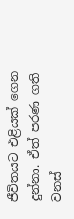ජීවිතයට එළියක් ගෙන දුන්නා. ඒත් පරණ ගති වනස්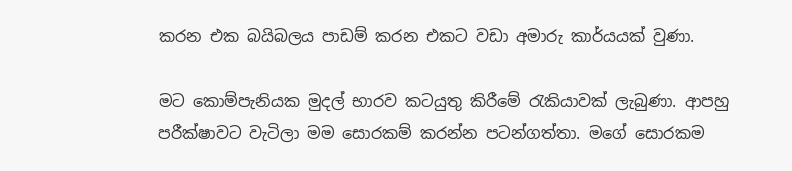කරන එක බයිබලය පාඩම් කරන එකට වඩා අමාරු කාර්යයක් වුණා.

මට කොම්පැනියක මුදල් භාරව කටයුතු කිරීමේ රැකියාවක් ලැබුණා. ආපහු පරීක්ෂාවට වැටිලා මම සොරකම් කරන්න පටන්ගත්තා. මගේ සොරකම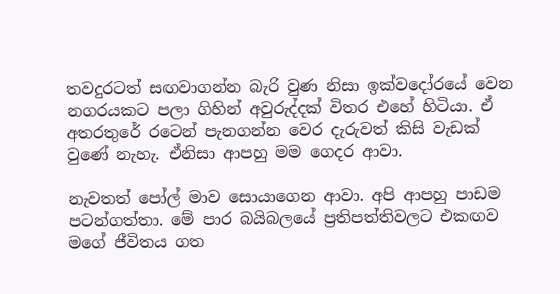තවදුරටත් සඟවාගන්න බැරි වුණ නිසා ඉක්වදෝරයේ වෙන නගරයකට පලා ගිහින් අවුරුද්දක් විතර එහේ හිටියා. ඒ අතරතුරේ රටෙන් පැනගන්න වෙර දැරුවත් කිසි වැඩක් වුණේ නැහැ. ඒනිසා ආපහු මම ගෙදර ආවා.

නැවතත් පෝල් මාව සොයාගෙන ආවා. අපි ආපහු පාඩම පටන්ගත්තා. මේ පාර බයිබලයේ ප්‍රතිපත්තිවලට එකඟව මගේ ජීවිතය ගත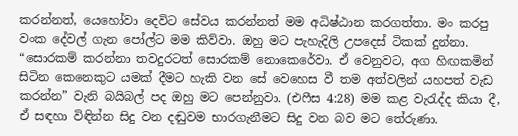කරන්නත්, යෙහෝවා දෙවිට සේවය කරන්නත් මම අධිෂ්ඨාන කරගත්තා. මං කරපු වංක දේවල් ගැන පෝල්ට මම කිව්වා. ඔහු මට පැහැදිලි උපදෙස් ටිකක් දුන්නා. “සොරකම් කරන්නා තවදුරටත් සොරකම් නොකෙරේවා. ඒ වෙනුවට, අග හිඟකමින් සිටින කෙනෙකුට යමක් දීමට හැකි වන සේ වෙහෙස වී තම අත්වලින් යහපත් වැඩ කරන්න” වැනි බයිබල් පද ඔහු මට පෙන්නුවා. (එෆීස 4:28) මම කළ වැරැද්ද කියා දී, ඒ සඳහා විඳින්න සිදු වන දඬුවම භාරගැනීමට සිදු වන බව මට තේරුණා.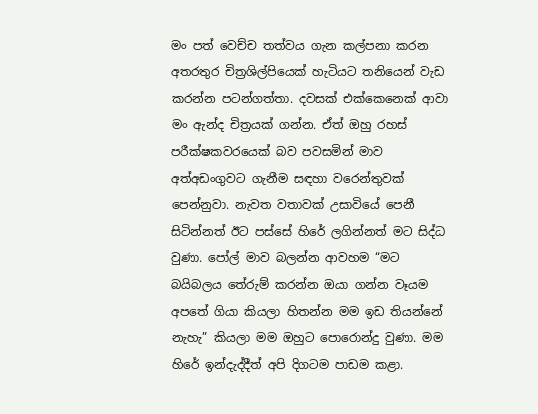මං පත් වෙච්ච තත්වය ගැන කල්පනා කරන අතරතුර චිත්‍රශිල්පියෙක් හැටියට තනියෙන් වැඩ කරන්න පටන්ගත්තා. දවසක් එක්කෙනෙක් ආවා මං ඇන්ද චිත්‍රයක් ගන්න. ඒත් ඔහු රහස් පරීක්ෂකවරයෙක් බව පවසමින් මාව අත්අඩංගුවට ගැනීම සඳහා වරෙන්තුවක් පෙන්නුවා. නැවත වතාවක් උසාවියේ පෙනී සිටින්නත් ඊට පස්සේ හිරේ ලගින්නත් මට සිද්ධ වුණා. පෝල් මාව බලන්න ආවහම “මට බයිබලය තේරුම් කරන්න ඔයා ගන්න වෑයම අපතේ ගියා කියලා හිතන්න මම ඉඩ තියන්නේ නැහැ” කියලා මම ඔහුට පොරොන්දු වුණා. මම හිරේ ඉන්දැද්දීත් අපි දිගටම පාඩම කළා.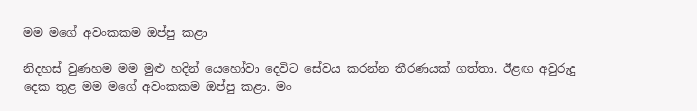මම මගේ අවංකකම ඔප්පු කළා

නිදහස් වුණහම මම මුළු හදින් යෙහෝවා දෙවිට සේවය කරන්න තීරණයක් ගත්තා. ඊළඟ අවුරුදු දෙක තුළ මම මගේ අවංකකම ඔප්පු කළා. මං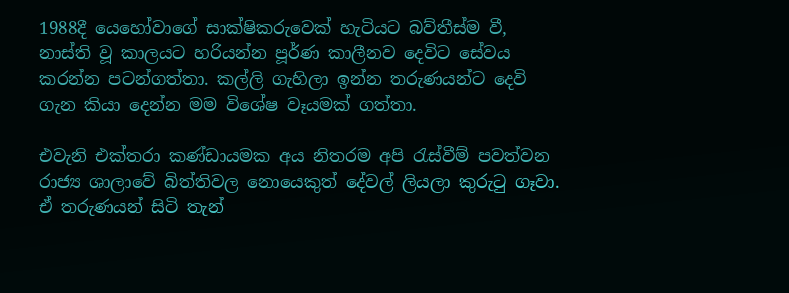1988දී යෙහෝවාගේ සාක්ෂිකරුවෙක් හැටියට බව්තීස්ම වී, නාස්ති වූ කාලයට හරියන්න පූර්ණ කාලීනව දෙවිට සේවය කරන්න පටන්ගත්තා. කල්ලි ගැහිලා ඉන්න තරුණයන්ට දෙවි ගැන කියා දෙන්න මම විශේෂ වෑයමක් ගත්තා.

එවැනි එක්තරා කණ්ඩායමක අය නිතරම අපි රැස්වීම් පවත්වන රාජ්‍ය ශාලාවේ බිත්තිවල නොයෙකුත් දේවල් ලියලා කුරුටු ගෑවා. ඒ තරුණයන් සිටි තැන්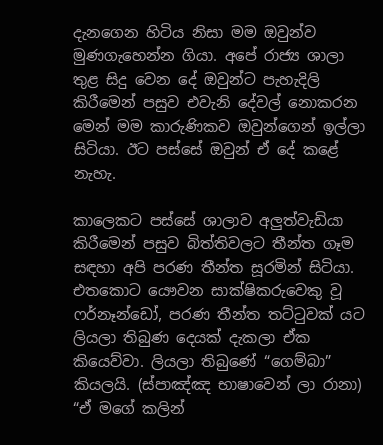දැනගෙන හිටිය නිසා මම ඔවුන්ව මුණගැහෙන්න ගියා. අපේ රාජ්‍ය ශාලා තුළ සිදු වෙන දේ ඔවුන්ට පැහැදිලි කිරීමෙන් පසුව එවැනි දේවල් නොකරන මෙන් මම කාරුණිකව ඔවුන්ගෙන් ඉල්ලා සිටියා. ඊට පස්සේ ඔවුන් ඒ දේ කළේ නැහැ.

කාලෙකට පස්සේ ශාලාව අලුත්වැඩියා කිරීමෙන් පසුව බිත්තිවලට තීන්ත ගෑම සඳහා අපි පරණ තීන්ත සූරමින් සිටියා. එතකොට යෞවන සාක්ෂිකරුවෙකු වූ ෆර්නෑන්ඩෝ, පරණ තීන්ත තට්ටුවක් යට ලියලා තිබුණ දෙයක් දැකලා ඒක කියෙව්වා. ලියලා තිබුණේ “ගෙම්බා” කියලයි. (ස්පාඤ්ඤ භාෂාවෙන් ලා රානා) “ඒ මගේ කලින්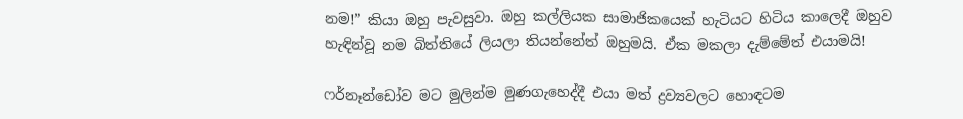නම!” කියා ඔහු පැවසුවා. ඔහු කල්ලියක සාමාජිකයෙක් හැටියට හිටිය කාලෙදී ඔහුව හැඳින්වූ නම බිත්තියේ ලියලා තියන්නේත් ඔහුමයි. ඒක මකලා දැම්මේත් එයාමයි!

ෆර්නෑන්ඩෝව මට මුලින්ම මුණගැහෙද්දී එයා මත් ද්‍රව්‍යවලට හොඳටම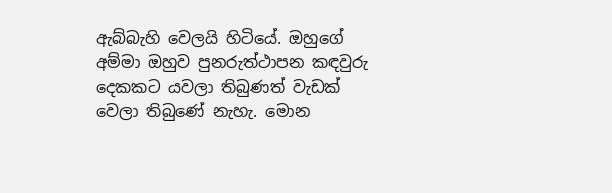ඇබ්බැහි වෙලයි හිටියේ. ඔහුගේ අම්මා ඔහුව පුනරුත්ථාපන කඳවුරු දෙකකට යවලා තිබුණත් වැඩක් වෙලා තිබුණේ නැහැ. මොන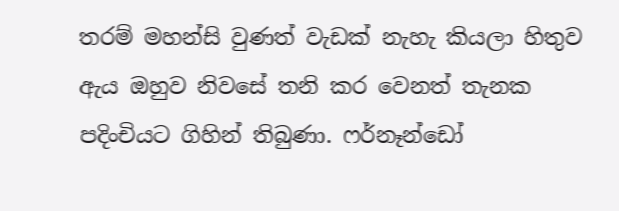තරම් මහන්සි වුණත් වැඩක් නැහැ කියලා හිතුව ඇය ඔහුව නිවසේ තනි කර වෙනත් තැනක පදිංචියට ගිහින් තිබුණා. ෆර්නෑන්ඩෝ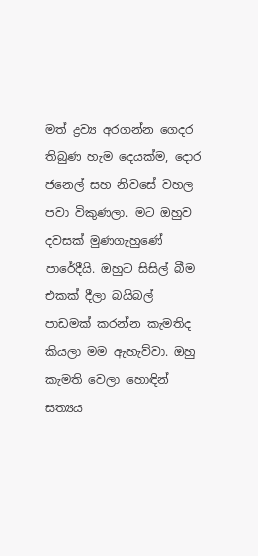මත් ද්‍රව්‍ය අරගන්න ගෙදර තිබුණ හැම දෙයක්ම, දොර ජනෙල් සහ නිවසේ වහල පවා විකුණලා. මට ඔහුව දවසක් මුණගැහුණේ පාරේදීයි. ඔහුට සිසිල් බීම එකක් දීලා බයිබල් පාඩමක් කරන්න කැමතිද කියලා මම ඇහැව්වා. ඔහු කැමති වෙලා හොඳින් සත්‍යය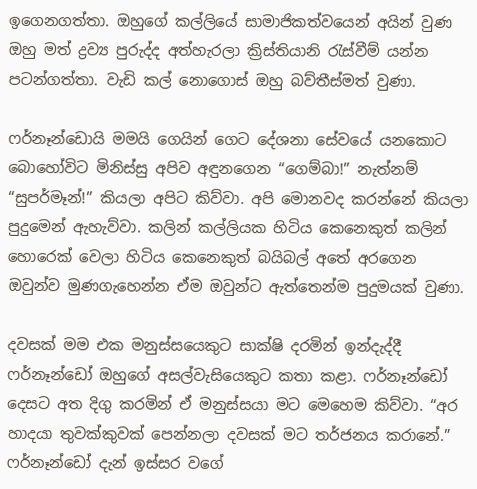ඉගෙනගත්තා. ඔහුගේ කල්ලියේ සාමාජිකත්වයෙන් අයින් වුණ ඔහු මත් ද්‍රව්‍ය පුරුද්ද අත්හැරලා ක්‍රිස්තියානි රැස්වීම් යන්න පටන්ගත්තා. වැඩි කල් නොගොස් ඔහු බව්තීස්මත් වුණා.

ෆර්නෑන්ඩොයි මමයි ගෙයින් ගෙට දේශනා සේවයේ යනකොට බොහෝවිට මිනිස්සු අපිව අඳුනගෙන “ගෙම්බා!” නැත්නම් “සුපර්මෑන්!” කියලා අපිට කිව්වා. අපි මොනවද කරන්නේ කියලා පුදුමෙන් ඇහැව්වා. කලින් කල්ලියක හිටිය කෙනෙකුත් කලින් හොරෙක් වෙලා හිටිය කෙනෙකුත් බයිබල් අතේ අරගෙන ඔවුන්ව මුණගැහෙන්න ඒම ඔවුන්ට ඇත්තෙන්ම පුදුමයක් වුණා.

දවසක් මම එක මනුස්සයෙකුට සාක්ෂි දරමින් ඉන්දැද්දී ෆර්නෑන්ඩෝ ඔහුගේ අසල්වැසියෙකුට කතා කළා. ෆර්නෑන්ඩෝ දෙසට අත දිගු කරමින් ඒ මනුස්සයා මට මෙහෙම කිව්වා. “අර හාදයා තුවක්කුවක් පෙන්නලා දවසක් මට තර්ජනය කරානේ.” ෆර්නෑන්ඩෝ දැන් ඉස්සර වගේ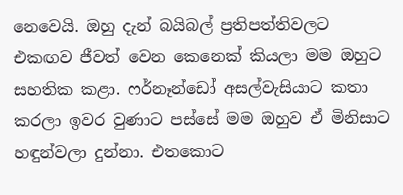නෙවෙයි. ඔහු දැන් බයිබල් ප්‍රතිපත්තිවලට එකඟව ජීවත් වෙන කෙනෙක් කියලා මම ඔහුට සහතික කළා. ෆර්නෑන්ඩෝ අසල්වැසියාට කතා කරලා ඉවර වුණාට පස්සේ මම ඔහුව ඒ මිනිසාට හඳුන්වලා දුන්නා. එතකොට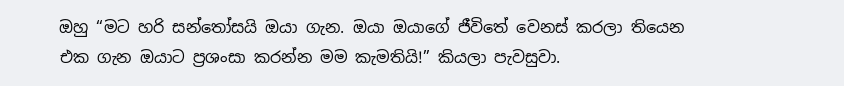ඔහු “මට හරි සන්තෝසයි ඔයා ගැන. ඔයා ඔයාගේ ජීවිතේ වෙනස් කරලා තියෙන එක ගැන ඔයාට ප්‍රශංසා කරන්න මම කැමතියි!” කියලා පැවසුවා.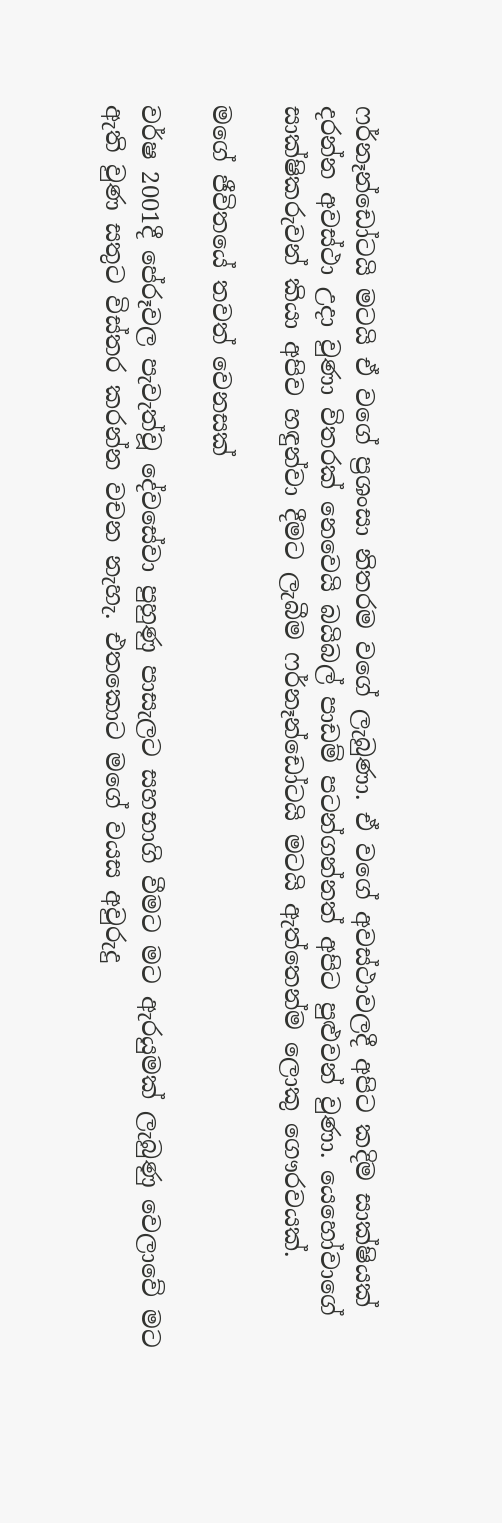ෆර්නෑන්ඩෝටයි මටයි ඒ වගේ ප්‍රශංසා නිතරම වගේ ලැබුණා. ඒ වගේ අවස්ථාවලදී අපිට කදිම සාක්ෂියක් දරන්න අවස්ථා උදා වුණා විතරක් නෙවෙයි බයිබල් පාඩම් පටන්ගන්නත් අපිට පුළුවන් වුණා. යෙහෝවාගේ සාක්ෂිකරුවන් කියා අපිව හඳුන්වා දීමට ලැබීම ෆර්නෑන්ඩෝටයි මටයි ඇත්තෙන්ම ලොකු ගෞරවයක්.

මගේ ජීවිතයේ තවත් වෙනසක්

වර්ෂ 2001දී පේරූවල පැවැත්වූ දේවසේවා පුහුණු පාසැලට සහභාගි වීමට මට ඇරයුමක් ලැබුණු වෙලාවේ මට ඇති වුණ සතුට විස්තර කරන්න වචන නැහැ. එතකොට මගේ වයස අවුරුදු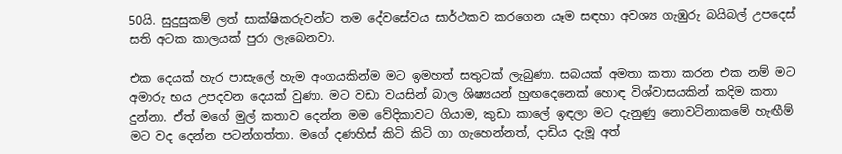50යි. සුදුසුකම් ලත් සාක්ෂිකරුවන්ට තම දේවසේවය සාර්ථකව කරගෙන යෑම සඳහා අවශ්‍ය ගැඹුරු බයිබල් උපදෙස් සති අටක කාලයක් පුරා ලැබෙනවා.

එක දෙයක් හැර පාසැලේ හැම අංගයකින්ම මට ඉමහත් සතුටක් ලැබුණා. සබයක් අමතා කතා කරන එක නම් මට අමාරු භය උපදවන දෙයක් වුණා. මට වඩා වයසින් බාල ශිෂ්‍යයන් හුඟදෙනෙක් හොඳ විශ්වාසයකින් කදිම කතා දුන්නා. ඒත් මගේ මුල් කතාව දෙන්න මම වේදිකාවට ගියාම, කුඩා කාලේ ඉඳලා මට දැනුණු නොවටිනාකමේ හැඟීම් මට වද දෙන්න පටන්ගත්තා. මගේ දණහිස් කිටි කිටි ගා ගැහෙන්නත්, දාඩිය දැමූ අත්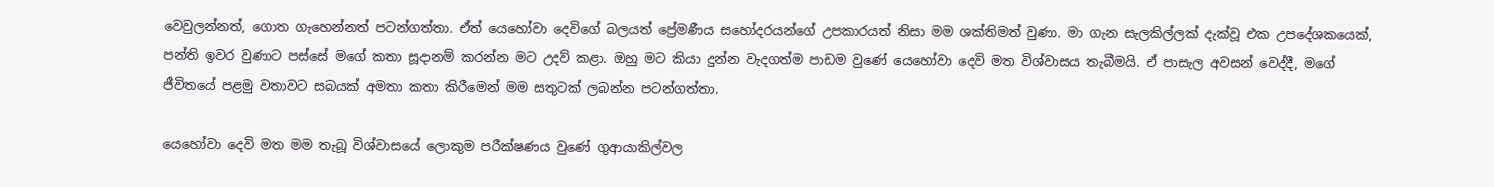වෙවුලන්නත්, ගොත ගැහෙන්නත් පටන්ගත්තා. ඒත් යෙහෝවා දෙවිගේ බලයත් ප්‍රේමණීය සහෝදරයන්ගේ උපකාරයත් නිසා මම ශක්තිමත් වුණා. මා ගැන සැලකිල්ලක් දැක්වූ එක උපදේශකයෙක්, පන්ති ඉවර වුණාට පස්සේ මගේ කතා සූදානම් කරන්න මට උදව් කළා. ඔහු මට කියා දුන්න වැදගත්ම පාඩම වුණේ යෙහෝවා දෙවි මත විශ්වාසය තැබීමයි. ඒ පාසැල අවසන් වෙද්දී, මගේ ජීවිතයේ පළමු වතාවට සබයක් අමතා කතා කිරීමෙන් මම සතුටක් ලබන්න පටන්ගත්තා.

යෙහෝවා දෙවි මත මම තැබූ විශ්වාසයේ ලොකුම පරීක්ෂණය වුණේ ගුආයාකිල්වල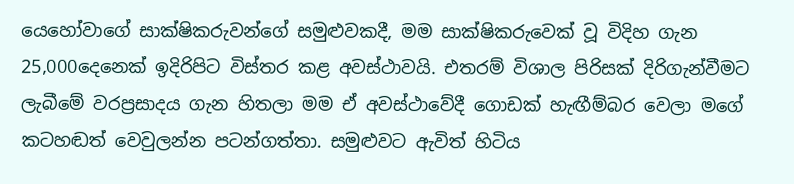යෙහෝවාගේ සාක්ෂිකරුවන්ගේ සමුළුවකදී, මම සාක්ෂිකරුවෙක් වූ විදිහ ගැන 25,000දෙනෙක් ඉදිරිපිට විස්තර කළ අවස්ථාවයි. එතරම් විශාල පිරිසක් දිරිගැන්වීමට ලැබීමේ වරප්‍රසාදය ගැන හිතලා මම ඒ අවස්ථාවේදී ගොඩක් හැඟීම්බර වෙලා මගේ කටහඬත් වෙවුලන්න පටන්ගත්තා. සමුළුවට ඇවිත් හිටිය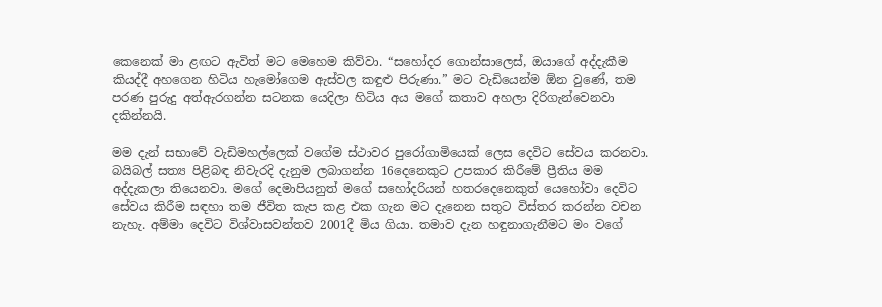කෙනෙක් මා ළඟට ඇවිත් මට මෙහෙම කිව්වා. “සහෝදර ගොන්සාලෙස්, ඔයාගේ අද්දැකීම කියද්දී අහගෙන හිටිය හැමෝගෙම ඇස්වල කඳුළු පිරුණා.” මට වැඩියෙන්ම ඕන වුණේ, තම පරණ පුරුදු අත්ඇරගන්න සටනක යෙදිලා හිටිය අය මගේ කතාව අහලා දිරිගැන්වෙනවා දකින්නයි.

මම දැන් සභාවේ වැඩිමහල්ලෙක් වගේම ස්ථාවර පුරෝගාමියෙක් ලෙස දෙවිට සේවය කරනවා. බයිබල් සත්‍ය පිළිබඳ නිවැරදි දැනුම ලබාගන්න 16දෙනෙකුට උපකාර කිරීමේ ප්‍රීතිය මම අද්දැකලා තියෙනවා. මගේ දෙමාපියනුත් මගේ සහෝදරියන් හතරදෙනෙකුත් යෙහෝවා දෙවිට සේවය කිරීම සඳහා තම ජීවිත කැප කළ එක ගැන මට දැනෙන සතුට විස්තර කරන්න වචන නැහැ. අම්මා දෙවිට විශ්වාසවන්තව 2001දී මිය ගියා. තමාව දැන හඳුනාගැනීමට මං වගේ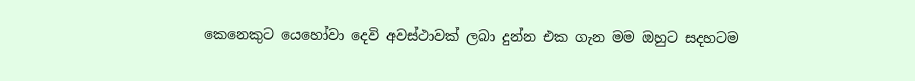කෙනෙකුට යෙහෝවා දෙවි අවස්ථාවක් ලබා දුන්න එක ගැන මම ඔහුට සදහටම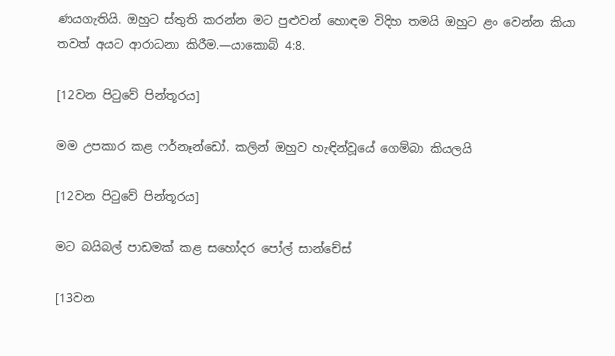ණයගැතියි. ඔහුට ස්තුති කරන්න මට පුළුවන් හොඳම විදිහ තමයි ඔහුට ළං වෙන්න කියා තවත් අයට ආරාධනා කිරීම.—යාකොබ් 4:8.

[12වන පිටුවේ පින්තූරය]

මම උපකාර කළ ෆර්නෑන්ඩෝ. කලින් ඔහුව හැඳින්වූයේ ගෙම්බා කියලයි

[12වන පිටුවේ පින්තූරය]

මට බයිබල් පාඩමක් කළ සහෝදර පෝල් සාන්චේස්

[13වන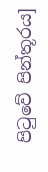පිටුවේ පින්තූරය]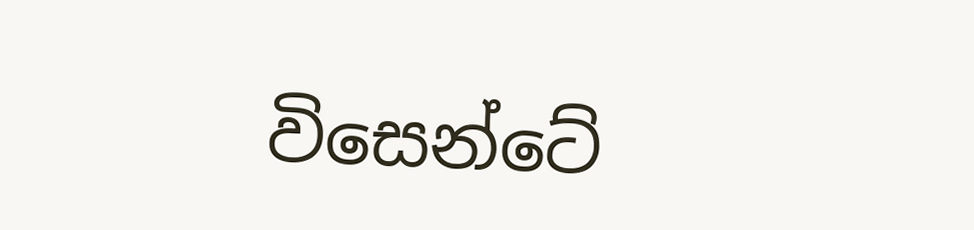විසෙන්ටේ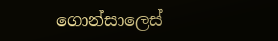ගොන්සාලෙස්